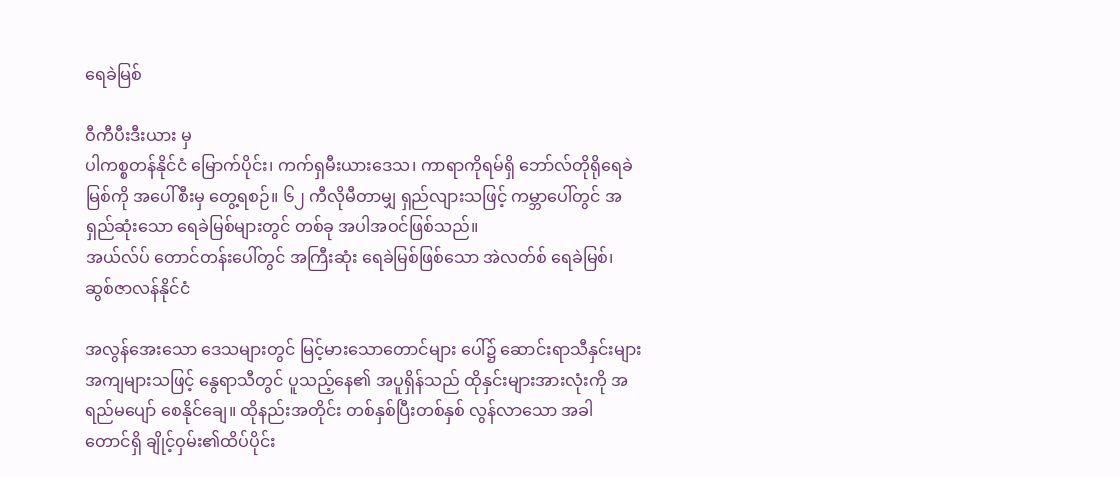ရေခဲမြစ်

ဝီကီပီးဒီးယား မှ
ပါကစ္စတန်နိုင်ငံ မြောက်ပိုင်း၊ ကက်ရှမီးယားဒေသ၊ ကာရာကိုရမ်ရှိ ဘော်လ်တိုရိုရေခဲမြစ်ကို အပေါ်စီးမှ တွေ့ရစဉ်။ ၆၂ ကီလိုမီတာမျှ ရှည်လျားသဖြင့် ကမ္ဘာပေါ်တွင် အရှည်ဆုံးသော ရေခဲမြစ်များတွင် တစ်ခု အပါအဝင်ဖြစ်သည်။
အယ်လ်ပ် တောင်တန်းပေါ်တွင် အကြီးဆုံး ရေခဲမြစ်ဖြစ်သော အဲလတ်စ် ရေခဲမြစ်၊ ဆွစ်ဇာလန်နိုင်ငံ

အလွန်အေးသော ဒေသများတွင် မြင့်မားသောတောင်များ ပေါ်၌ ဆောင်းရာသီနှင်းများ အကျများသဖြင့် နွေရာသီတွင် ပူသည့်နေ၏ အပူရှိန်သည် ထိုနှင်းများအားလုံးကို အရည်မပျော် စေနိုင်ချေ။ ထိုနည်းအတိုင်း တစ်နှစ်ပြီးတစ်နှစ် လွန်လာသော အခါ တောင်ရှိ ချိုင့်ဝှမ်း၏ထိပ်ပိုင်း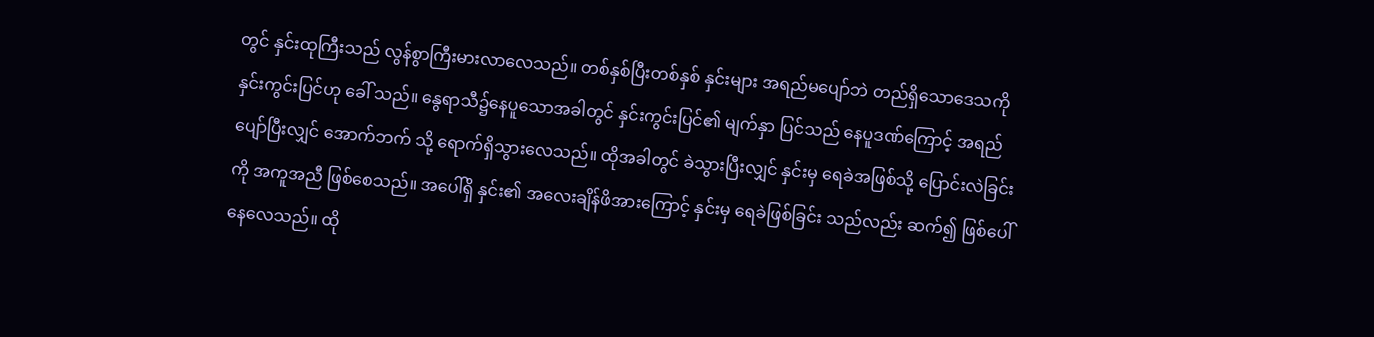တွင် နှင်းထုကြီးသည် လွန်စွာကြီးမားလာလေသည်။ တစ်နှစ်ပြီးတစ်နှစ် နှင်းများ အရည်မပျော်ဘဲ တည်ရှိသောဒေသကို နှင်းကွင်းပြင်ဟု ခေါ် သည်။ နွေရာသီ၌နေပူသောအခါတွင် နှင်းကွင်းပြင်၏ မျက်နှာ ပြင်သည် နေပူဒဏ်ကြောင့် အရည်ပျော်ပြီးလျှင် အောက်ဘက် သို့ ရောက်ရှိသွားလေသည်။ ထိုအခါတွင် ခဲသွားပြီးလျှင် နှင်းမှ ရေခဲအဖြစ်သို့ ပြောင်းလဲခြင်းကို အကူအညီ ဖြစ်စေသည်။ အပေါ်ရှိ နှင်း၏ အလေးချိန်ဖိအားကြောင့် နှင်းမှ ရေခဲဖြစ်ခြင်း သည်လည်း ဆက်၍ ဖြစ်ပေါ်နေလေသည်။ ထို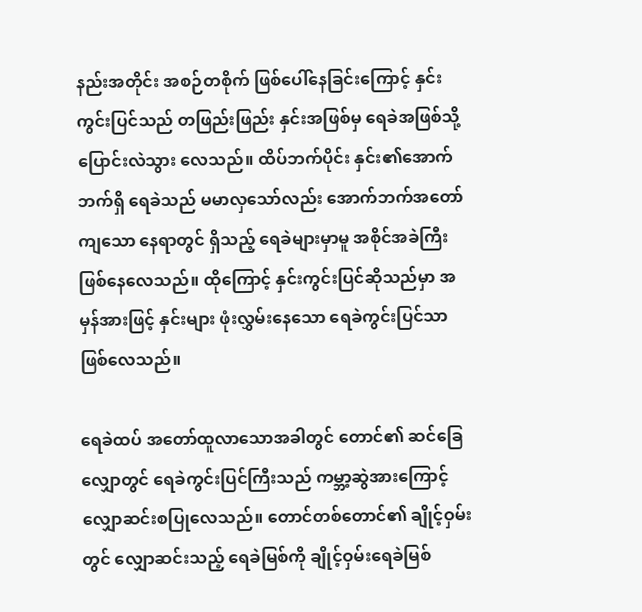နည်းအတိုင်း အစဉ်တစိုက် ဖြစ်ပေါ်နေခြင်းကြောင့် နှင်းကွင်းပြင်သည် တဖြည်းဖြည်း နှင်းအဖြစ်မှ ရေခဲအဖြစ်သို့ ပြောင်းလဲသွား လေသည်။ ထိပ်ဘက်ပိုင်း နှင်း၏အောက်ဘက်ရှိ ရေခဲသည် မမာလှသော်လည်း အောက်ဘက်အတော်ကျသော နေရာတွင် ရှိသည့် ရေခဲများမှာမူ အစိုင်အခဲကြီး ဖြစ်နေလေသည်။ ထိုကြောင့် နှင်းကွင်းပြင်ဆိုသည်မှာ အမှန်အားဖြင့် နှင်းများ ဖုံးလွှမ်းနေသော ရေခဲကွင်းပြင်သာ ဖြစ်လေသည်။

ရေခဲထပ် အတော်ထူလာသောအခါတွင် တောင်၏ ဆင်ခြေလျှောတွင် ရေခဲကွင်းပြင်ကြီးသည် ကမ္ဘာ့ဆွဲအားကြောင့် လျှောဆင်းစပြုလေသည်။ တောင်တစ်တောင်၏ ချိုင့်ဝှမ်းတွင် လျှောဆင်းသည့် ရေခဲမြစ်ကို ချိုင့်ဝှမ်းရေခဲမြစ်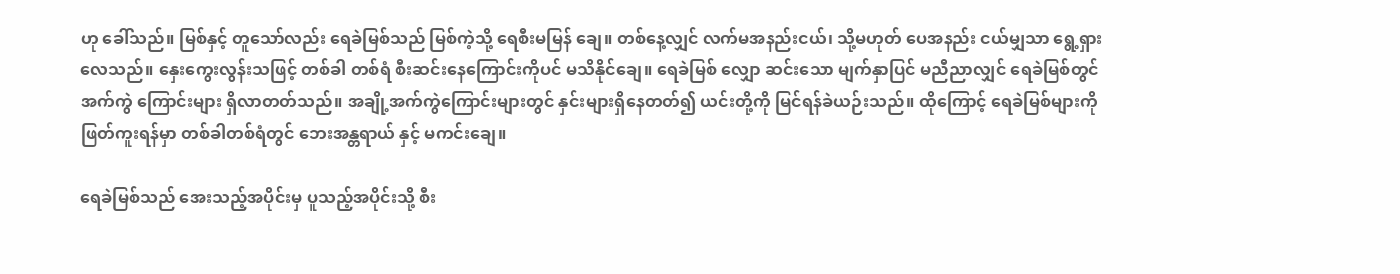ဟု ခေါ်သည်။ မြစ်နှင့် တူသော်လည်း ရေခဲမြစ်သည် မြစ်ကဲ့သို့ ရေစီးမမြန် ချေ။ တစ်နေ့လျှင် လက်မအနည်းငယ်၊ သို့မဟုတ် ပေအနည်း ငယ်မျှသာ ရွေ့ရှားလေသည်။ နှေးကွေးလွန်းသဖြင့် တစ်ခါ တစ်ရံ စီးဆင်းနေကြောင်းကိုပင် မသိနိုင်ချေ။ ရေခဲမြစ် လျှော ဆင်းသော မျက်နှာပြင် မညီညာလျှင် ရေခဲမြစ်တွင် အက်ကွဲ ကြောင်းများ ရှိလာတတ်သည်။ အချို့အက်ကွဲကြောင်းများတွင် နှင်းများရှိနေတတ်၍ ယင်းတို့ကို မြင်ရန်ခဲယဉ်းသည်။ ထိုကြောင့် ရေခဲမြစ်များကိုဖြတ်ကူးရန်မှာ တစ်ခါတစ်ရံတွင် ဘေးအန္တရာယ် နှင့် မကင်းချေ။

ရေခဲမြစ်သည် အေးသည့်အပိုင်းမှ ပူသည့်အပိုင်းသို့ စီး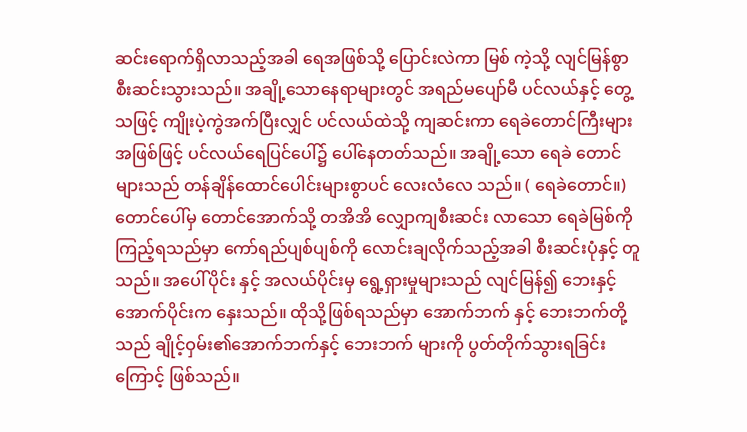ဆင်းရောက်ရှိလာသည့်အခါ ရေအဖြစ်သို့ ပြောင်းလဲကာ မြစ် ကဲ့သို့ လျင်မြန်စွာ စီးဆင်းသွားသည်။ အချို့သောနေရာများတွင် အရည်မပျော်မီ ပင်လယ်နှင့် တွေ့သဖြင့် ကျိုးပဲ့ကွဲအက်ပြီးလျှင် ပင်လယ်ထဲသို့ ကျဆင်းကာ ရေခဲတောင်ကြီးများအဖြစ်ဖြင့် ပင်လယ်ရေပြင်ပေါ်၌ ပေါ်နေတတ်သည်။ အချို့သော ရေခဲ တောင်များသည် တန်ချိန်ထောင်ပေါင်းများစွာပင် လေးလံလေ သည်။ ( ရေခဲတောင်။) တောင်ပေါ်မှ တောင်အောက်သို့ တအိအိ လျှောကျစီးဆင်း လာသော ရေခဲမြစ်ကို ကြည့်ရသည်မှာ ကော်ရည်ပျစ်ပျစ်ကို လောင်းချလိုက်သည့်အခါ စီးဆင်းပုံနှင့် တူသည်။ အပေါ်ပိုင်း နှင့် အလယ်ပိုင်းမှ ရွေ့ရှားမှုများသည် လျင်မြန်၍ ဘေးနှင့် အောက်ပိုင်းက နှေးသည်။ ထိုသို့ဖြစ်ရသည်မှာ အောက်ဘက် နှင့် ဘေးဘက်တို့သည် ချိုင့်ဝှမ်း၏အောက်ဘက်နှင့် ဘေးဘက် များကို ပွတ်တိုက်သွားရခြင်းကြောင့် ဖြစ်သည်။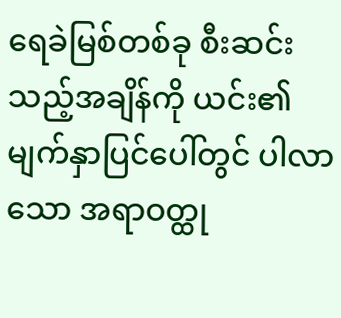ရေခဲမြစ်တစ်ခု စီးဆင်းသည့်အချိန်ကို ယင်း၏မျက်နှာပြင်ပေါ်တွင် ပါလာသော အရာဝတ္ထု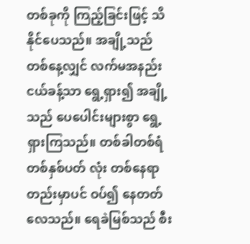တစ်ခုကို ကြည့်ခြင်းဖြင့် သိနိုင်ပေသည်။ အချို့သည် တစ်နေ့လျှင် လက်မအနည်းငယ်ခန့်သာ ရွေ့ရှား၍ အချို့သည် ပေပေါင်းများစွာ ရွေ့ရှားကြသည်။ တစ်ခါတစ်ရံ တစ်နှစ်ပတ် လုံး တစ်နေရာတည်းမှာပင် ဝပ်၍ နေတတ်လေသည်။ ရေခဲမြစ်သည် စီး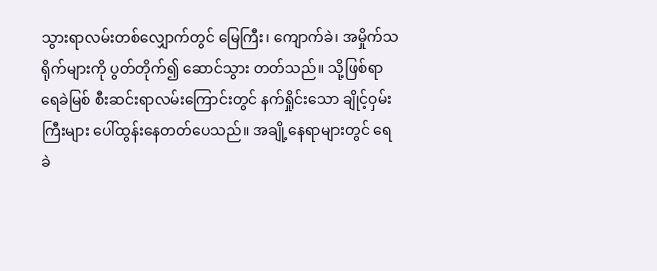သွားရာလမ်းတစ်လျှောက်တွင် မြေကြီး၊ ကျောက်ခဲ၊ အမှိုက်သရိုက်များကို ပွတ်တိုက်၍ ဆောင်သွား တတ်သည်။ သို့ဖြစ်ရာ ရေခဲမြစ် စီးဆင်းရာလမ်းကြောင်းတွင် နက်ရှိုင်းသော ချိုင့်ဝှမ်းကြီးများ ပေါ်ထွန်းနေတတ်ပေသည်။ အချို့နေရာများတွင် ရေခဲ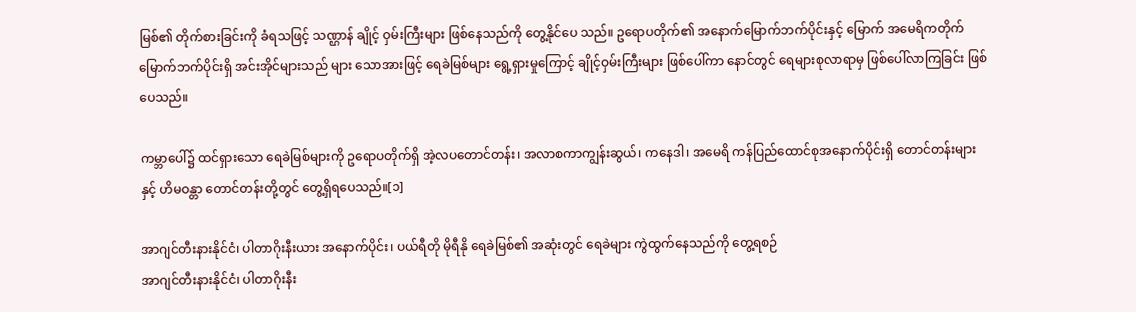မြစ်၏ တိုက်စားခြင်းကို ခံရသဖြင့် သဏ္ဌာန် ချိုင့် ဝှမ်းကြီးများ ဖြစ်နေသည်ကို တွေ့နိုင်ပေ သည်။ ဥရောပတိုက်၏ အနောက်မြောက်ဘက်ပိုင်းနှင့် မြောက် အမေရိကတိုက် မြောက်ဘက်ပိုင်းရှိ အင်းအိုင်များသည် များ သောအားဖြင့် ရေခဲမြစ်များ ရွေ့ရှားမှုကြောင့် ချိုင့်ဝှမ်းကြီးများ ဖြစ်ပေါ်ကာ နောင်တွင် ရေများစုလာရာမှ ဖြစ်ပေါ်လာကြခြင်း ဖြစ်ပေသည်။

ကမ္ဘာပေါ်၌ ထင်ရှားသော ရေခဲမြစ်များကို ဥရောပတိုက်ရှိ အဲ့လပတောင်တန်း၊ အလာစကာကျွန်းဆွယ်၊ ကနေဒါ၊ အမေရိ ကန်ပြည်ထောင်စုအနောက်ပိုင်းရှိ တောင်တန်းများနှင့် ဟိမဝန္တာ တောင်တန်းတို့တွင် တွေ့ရှိရပေသည်။[၁]

အာဂျင်တီးနားနိုင်ငံ၊ ပါတာဂိုးနီးယား အနောက်ပိုင်း၊ ပယ်ရီတို မိုရီနို ရေခဲမြစ်၏ အဆုံးတွင် ရေခဲများ ကွဲထွက်နေသည်ကို တွေ့ရစဉ်
အာဂျင်တီးနားနိုင်ငံ၊ ပါတာဂိုးနီး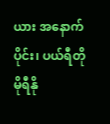ယား အနောက်ပိုင်း၊ ပယ်ရီတို မိုရီနို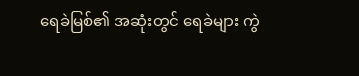ရေခဲမြစ်၏ အဆုံးတွင် ရေခဲများ ကွဲ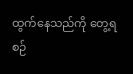ထွက်နေသည်ကို တွေ့ရစဉ်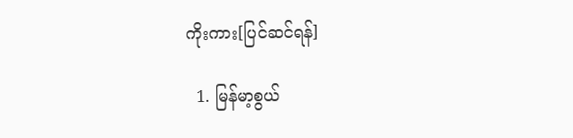ကိုးကား[ပြင်ဆင်ရန်]

  1. မြန်မာ့စွယ်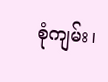စုံကျမ်း၊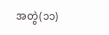အတွဲ(၁၁)